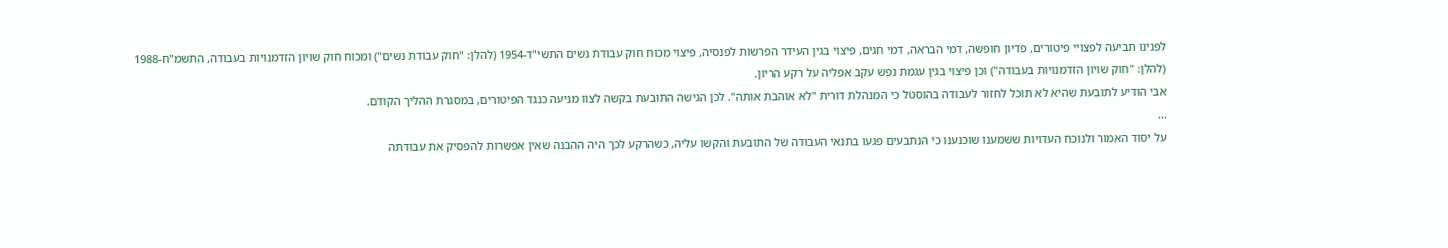לפנינו תביעה לפצויי פיטורים, פדיון חופשה, דמי הבראה, דמי חגים, פיצוי בגין העידר הפרשות לפנסיה, פיצוי מכוח חוק עבודת נשים התשי"ד-1954 (להלן: "חוק עבודת נשים") ומכוח חוק שויון הזדמנויות בעבודה, התשמ"ח-1988 (להלן: "חוק שויון הזדמנויות בעבודה") וכן פיצוי בגין עגמת נפש עקב אפליה על רקע הריון.
אבי הודיע לתובעת שהיא לא תוכל לחזור לעבודה בהוסטל כי המנהלת דורית "לא אוהבת אותה". לכן הגישה התובעת בקשה לצוו מניעה כנגד הפיטורים, במסגרת ההליך הקודם.
...
על יסוד האמור ולנוכח העדויות ששמענו שוכנענו כי הנתבעים פגעו בתנאי העבודה של התובעת והקשו עליה, כשהרקע לכך היה ההבנה שאין אפשרות להפסיק את עבודתה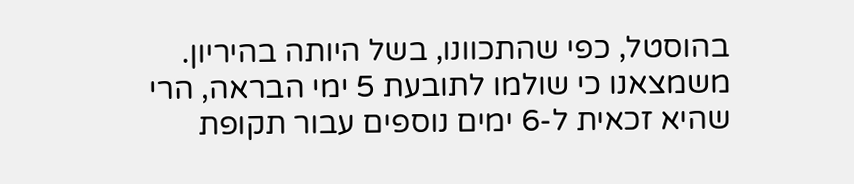בהוסטל, כפי שהתכוונו, בשל היותה בהיריון.
משמצאנו כי שולמו לתובעת 5 ימי הבראה, הרי שהיא זכאית ל-6 ימים נוספים עבור תקופת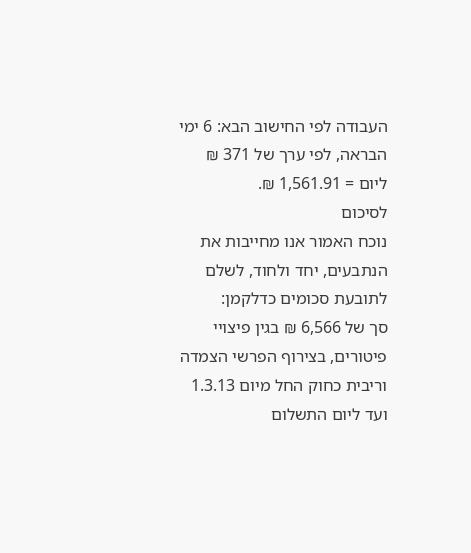העבודה לפי החישוב הבא: 6 ימי הבראה, לפי ערך של 371 ₪ ליום = 1,561.91 ₪.
לסיכום
נוכח האמור אנו מחייבות את הנתבעים, יחד ולחוד, לשלם לתובעת סכומים כדלקמן:
סך של 6,566 ₪ בגין פיצויי פיטורים, בצירוף הפרשי הצמדה וריבית כחוק החל מיום 1.3.13 ועד ליום התשלום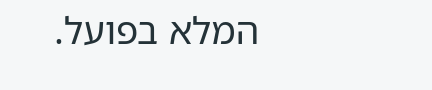המלא בפועל.